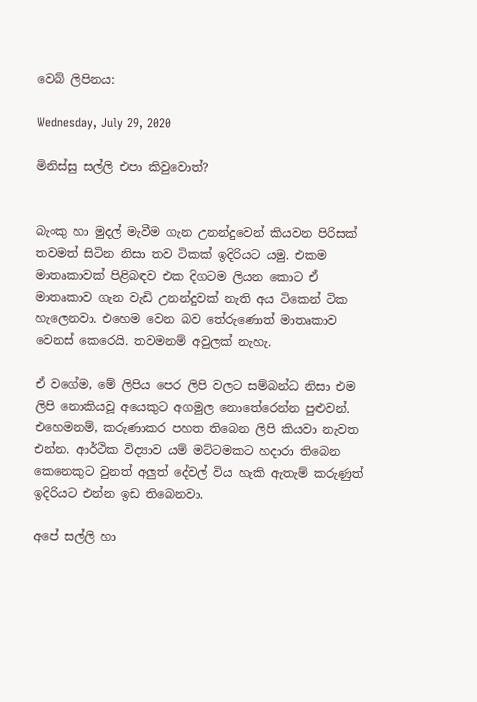වෙබ් ලිපිනය:

Wednesday, July 29, 2020

මිනිස්සු සල්ලි එපා කිවුවොත්?


බැංකු හා මුදල් මැවීම ගැන උනන්දුවෙන් කියවන පිරිසක් තවමත් සිටින නිසා තව ටිකක් ඉදිරියට යමු. එකම මාතෘකාවක් පිළිබඳව එක දිගටම ලියන කොට ඒ මාතෘකාව ගැන වැඩි උනන්දුවක් නැති අය ටිකෙන් ටික හැලෙනවා. එහෙම වෙන බව තේරුණොත් මාතෘකාව වෙනස් කෙරෙයි. තවමනම් අවුලක් නැහැ.

ඒ වගේම, මේ ලිපිය පෙර ලිපි වලට සම්බන්ධ නිසා එම ලිපි නොකියවූ අයෙකුට අගමුල නොතේරෙන්න පුළුවන්. එහෙමනම්, කරුණාකර පහත තිබෙන ලිපි කියවා නැවත එන්න. ආර්ථික විද්‍යාව යම් මට්ටමකට හදාරා තිබෙන කෙනෙකුට වුනත් අලුත් දේවල් විය හැකි ඇතැම් කරුණුත් ඉදිරියට එන්න ඉඩ තිබෙනවා.

අපේ සල්ලි හා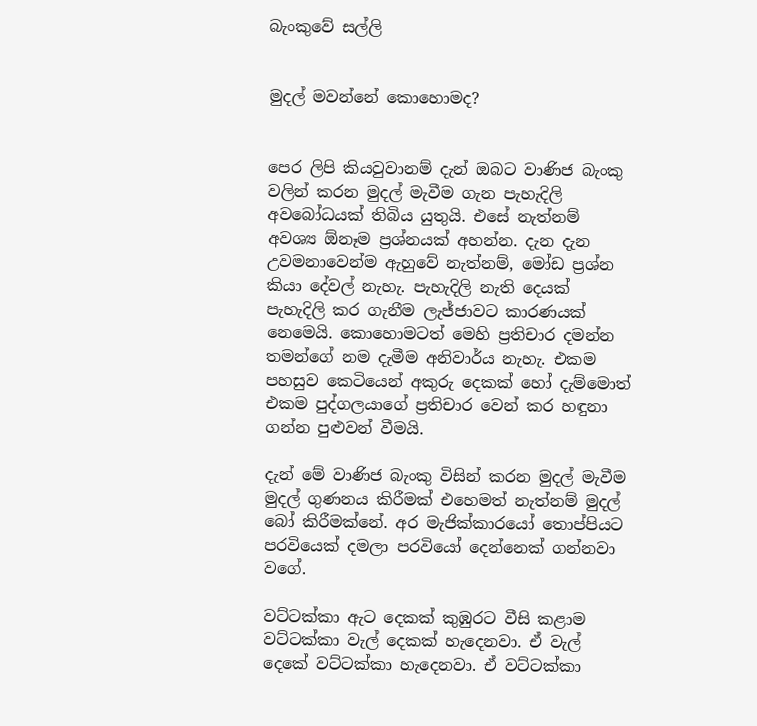බැංකුවේ සල්ලි


මුදල් මවන්නේ කොහොමද?


පෙර ලිපි කියවුවානම් දැන් ඔබට වාණිජ බැංකු වලින් කරන මුදල් මැවීම ගැන පැහැදිලි අවබෝධයක් තිබිය යුතුයි. එසේ නැත්නම් අවශ්‍ය ඕනෑම ප්‍රශ්නයක් අහන්න. දැන දැන උවමනාවෙන්ම ඇහුවේ නැත්නම්, මෝඩ ප්‍රශ්න කියා දේවල් නැහැ. පැහැදිලි නැති දෙයක් පැහැදිලි කර ගැනීම ලැජ්ජාවට කාරණයක් නෙමෙයි. කොහොමටත් මෙහි ප්‍රතිචාර දමන්න තමන්ගේ නම දැමීම අනිවාර්ය නැහැ. එකම පහසුව කෙටියෙන් අකුරු දෙකක් හෝ දැම්මොත් එකම පුද්ගලයාගේ ප්‍රතිචාර වෙන් කර හඳුනා ගන්න පුළුවන් වීමයි.

දැන් මේ වාණිජ බැංකු විසින් කරන මුදල් මැවීම මුදල් ගුණනය කිරීමක් එහෙමත් නැත්නම් මුදල් බෝ කිරීමක්නේ. අර මැජික්කාරයෝ තොප්පියට පරවියෙක් දමලා පරවියෝ දෙන්නෙක් ගන්නවා වගේ.

වට්ටක්කා ඇට දෙකක් කුඹුරට වීසි කළාම වට්ටක්කා වැල් දෙකක් හැදෙනවා. ඒ වැල් දෙකේ වට්ටක්කා හැදෙනවා. ඒ වට්ටක්කා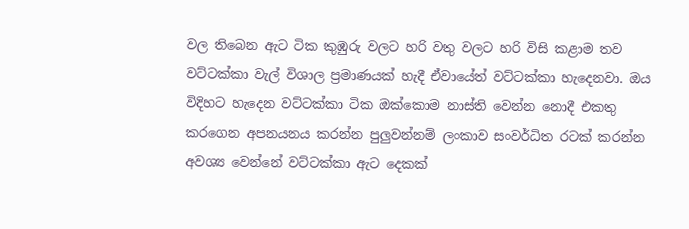වල තිබෙන ඇට ටික කුඹුරු වලට හරි වතු වලට හරි විසි කළාම තව වට්ටක්කා වැල් විශාල ප්‍රමාණයක් හැදී ඒවායේත් වට්ටක්කා හැදෙනවා. ඔය විදිහට හැදෙන වට්ටක්කා ටික ඔක්කොම නාස්ති වෙන්න නොදී එකතු කරගෙන අපනයනය කරන්න පුලුවන්නම් ලංකාව සංවර්ධිත රටක් කරන්න අවශ්‍ය වෙන්නේ වට්ටක්කා ඇට දෙකක්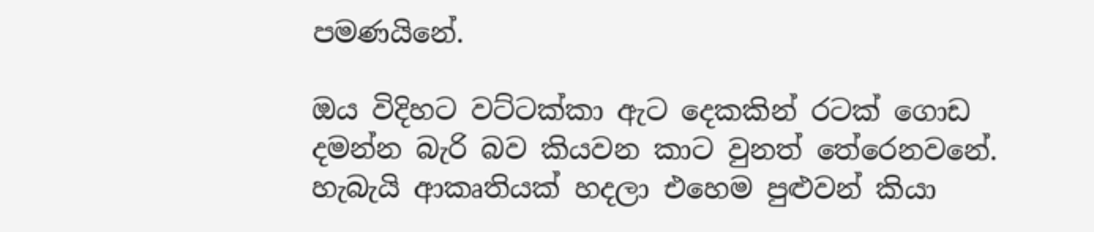පමණයිනේ.

ඔය විදිහට වට්ටක්කා ඇට දෙකකින් රටක් ගොඩ දමන්න බැරි බව කියවන කාට වුනත් තේරෙනවනේ. හැබැයි ආකෘතියක් හදලා එහෙම පුළුවන් කියා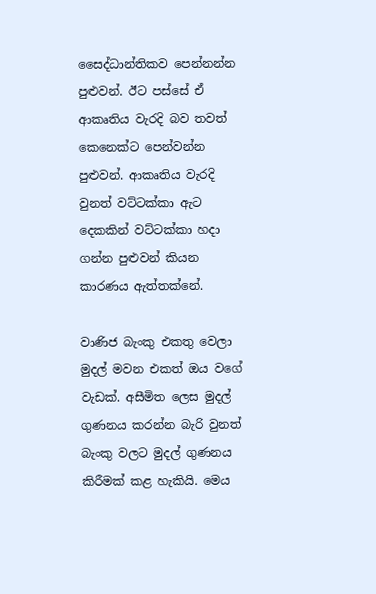සෛද්ධාන්තිකව පෙන්නන්න පුළුවන්. ඊට පස්සේ ඒ ආකෘතිය වැරදි බව තවත් කෙනෙක්ට පෙන්වන්න පුළුවන්. ආකෘතිය වැරදි වුනත් වට්ටක්කා ඇට දෙකකින් වට්ටක්කා හදා ගන්න පුළුවන් කියන කාරණය ඇත්තක්නේ.

වාණිජ බැංකු එකතු වෙලා මුදල් මවන එකත් ඔය වගේ වැඩක්. අසීමිත ලෙස මුදල් ගුණනය කරන්න බැරි වුනත් බැංකු වලට මුදල් ගුණනය කිරීමක් කළ හැකියි. මෙය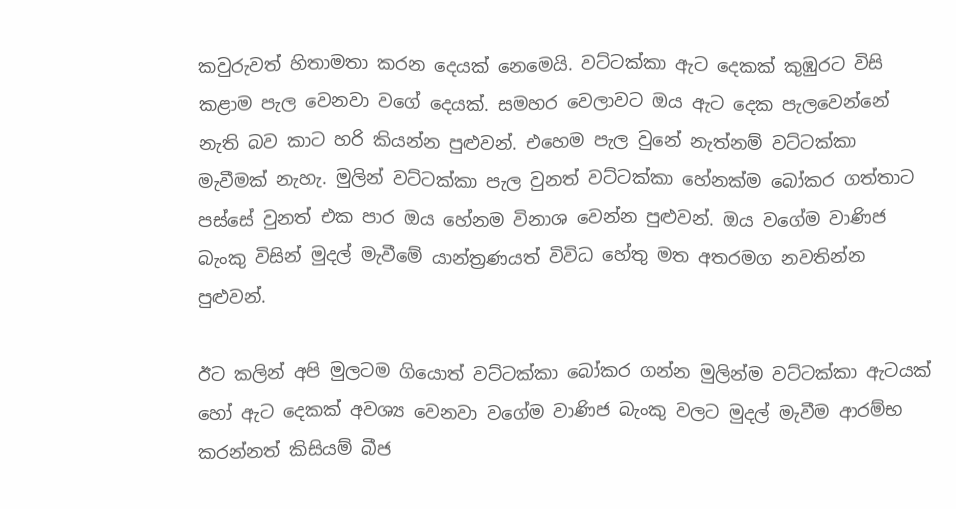කවුරුවත් හිතාමතා කරන දෙයක් නෙමෙයි. වට්ටක්කා ඇට දෙකක් කුඹුරට විසි කළාම පැල වෙනවා වගේ දෙයක්. සමහර වෙලාවට ඔය ඇට දෙක පැලවෙන්නේ නැති බව කාට හරි කියන්න පුළුවන්. එහෙම පැල වුනේ නැත්නම් වට්ටක්කා මැවීමක් නැහැ. මුලින් වට්ටක්කා පැල වුනත් වට්ටක්කා හේනක්ම බෝකර ගත්තාට පස්සේ වුනත් එක පාර ඔය හේනම විනාශ වෙන්න පුළුවන්. ඔය වගේම වාණිජ බැංකු විසින් මුදල් මැවීමේ යාන්ත්‍රණයත් විවිධ හේතු මත අතරමග නවතින්න පුළුවන්.

ඊට කලින් අපි මුලටම ගියොත් වට්ටක්කා බෝකර ගන්න මුලින්ම වට්ටක්කා ඇටයක් හෝ ඇට දෙකක් අවශ්‍ය වෙනවා වගේම වාණිජ බැංකු වලට මුදල් මැවීම ආරම්භ කරන්නත් කිසියම් බීජ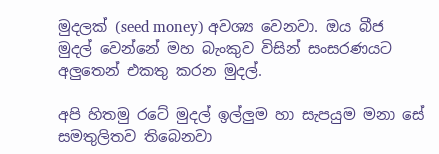මුදලක් (seed money) අවශ්‍ය වෙනවා. ඔය බීජ මුදල් වෙන්නේ මහ බැංකුව විසින් සංසරණයට අලුතෙන් එකතු කරන මුදල්.

අපි හිතමු රටේ මුදල් ඉල්ලුම හා සැපයුම මනා සේ සමතුලිතව තිබෙනවා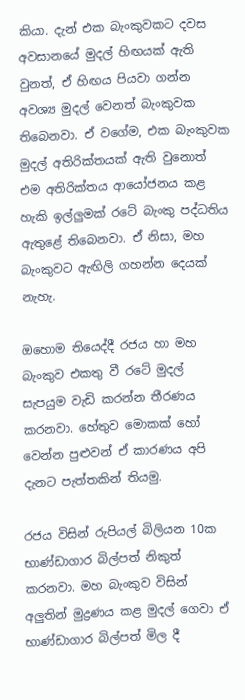කියා. දැන් එක බැංකුවකට දවස අවසානයේ මුදල් හිඟයක් ඇති වුනත්, ඒ හිඟය පියවා ගන්න අවශ්‍ය මුදල් වෙනත් බැංකුවක තිබෙනවා. ඒ වගේම, එක බැංකුවක මුදල් අතිරික්තයක් ඇති වුනොත් එම අතිරික්තය ආයෝජනය කළ හැකි ඉල්ලුමක් රටේ බැංකු පද්ධතිය ඇතුළේ තිබෙනවා. ඒ නිසා, මහ බැංකුවට ඇඟිලි ගහන්න දෙයක් නැහැ.

ඔහොම තියෙද්දී රජය හා මහ බැංකුව එකතු වී රටේ මුදල් සැපයුම වැඩි කරන්න තීරණය කරනවා. හේතුව මොකක් හෝ වෙන්න පුළුවන් ඒ කාරණය අපි දැනට පැත්තකින් තියමු.

රජය විසින් රුපියල් බිලියන 10ක භාණ්ඩාගාර බිල්පත් නිකුත් කරනවා. මහ බැංකුව විසින් අලුතින් මුද්‍රණය කළ මුදල් ගෙවා ඒ භාණ්ඩාගාර බිල්පත් මිල දී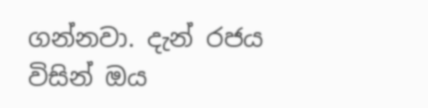ගන්නවා. දැන් රජය විසින් ඔය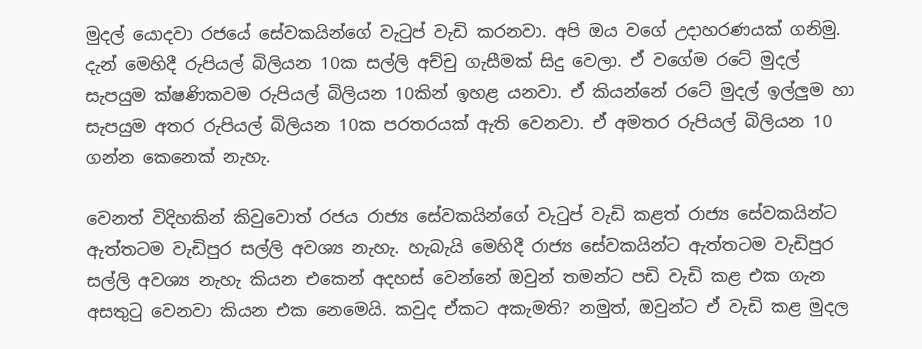මුදල් යොදවා රජයේ සේවකයින්ගේ වැටුප් වැඩි කරනවා. අපි ඔය වගේ උදාහරණයක් ගනිමු. දැන් මෙහිදී රුපියල් බිලියන 10ක සල්ලි අච්චු ගැසීමක් සිදු වෙලා. ඒ වගේම රටේ මුදල් සැපයුම ක්ෂණිකවම රුපියල් බිලියන 10කින් ඉහළ යනවා. ඒ කියන්නේ රටේ මුදල් ඉල්ලුම හා සැපයුම අතර රුපියල් බිලියන 10ක පරතරයක් ඇති වෙනවා. ඒ අමතර රුපියල් බිලියන 10 ගන්න කෙනෙක් නැහැ.

වෙනත් විදිහකින් කිවුවොත් රජය රාජ්‍ය සේවකයින්ගේ වැටුප් වැඩි කළත් රාජ්‍ය සේවකයින්ට ඇත්තටම වැඩිපුර සල්ලි අවශ්‍ය නැහැ. හැබැයි මෙහිදී රාජ්‍ය සේවකයින්ට ඇත්තටම වැඩිපුර සල්ලි අවශ්‍ය නැහැ කියන එකෙන් අදහස් වෙන්නේ ඔවුන් තමන්ට පඩි වැඩි කළ එක ගැන අසතුටු වෙනවා කියන එක නෙමෙයි. කවුද ඒකට අකැමති? නමුත්, ඔවුන්ට ඒ වැඩි කළ මුදල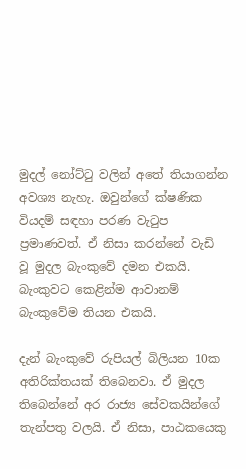මුදල් නෝට්ටු වලින් අතේ තියාගන්න අවශ්‍ය නැහැ. ඔවුන්ගේ ක්ෂණික වියදම් සඳහා පරණ වැටුප ප්‍රමාණවත්. ඒ නිසා කරන්නේ වැඩි වූ මුදල බැංකුවේ දමන එකයි. බැංකුවට කෙළින්ම ආවානම් බැංකුවේම තියන එකයි.

දැන් බැංකුවේ රුපියල් බිලියන 10ක අතිරික්තයක් තිබෙනවා. ඒ මුදල තිබෙන්නේ අර රාජ්‍ය සේවකයින්ගේ තැන්පතු වලයි. ඒ නිසා, පාඨකයෙකු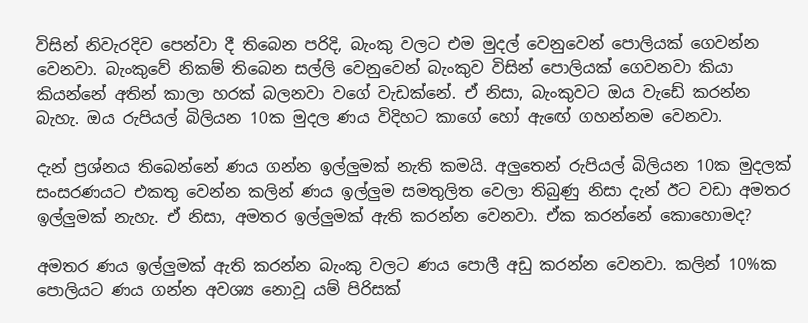විසින් නිවැරදිව පෙන්වා දී තිබෙන පරිදි, බැංකු වලට එම මුදල් වෙනුවෙන් පොලියක් ගෙවන්න වෙනවා. බැංකුවේ නිකම් තිබෙන සල්ලි වෙනුවෙන් බැංකුව විසින් පොලියක් ගෙවනවා කියා කියන්නේ අතින් කාලා හරක් බලනවා වගේ වැඩක්නේ. ඒ නිසා, බැංකුවට ඔය වැඩේ කරන්න බැහැ. ඔය රුපියල් බිලියන 10ක මුදල ණය විදිහට කාගේ හෝ ඇඟේ ගහන්නම වෙනවා.

දැන් ප්‍රශ්නය තිබෙන්නේ ණය ගන්න ඉල්ලුමක් නැති කමයි. අලුතෙන් රුපියල් බිලියන 10ක මුදලක් සංසරණයට එකතු වෙන්න කලින් ණය ඉල්ලුම සමතුලිත වෙලා තිබුණු නිසා දැන් ඊට වඩා අමතර ඉල්ලුමක් නැහැ. ඒ නිසා, අමතර ඉල්ලුමක් ඇති කරන්න වෙනවා. ඒක කරන්නේ කොහොමද?

අමතර ණය ඉල්ලුමක් ඇති කරන්න බැංකු වලට ණය පොලී අඩු කරන්න වෙනවා. කලින් 10%ක පොලියට ණය ගන්න අවශ්‍ය නොවූ යම් පිරිසක්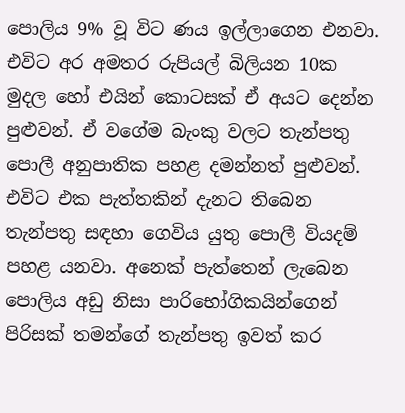පොලිය 9% වූ විට ණය ඉල්ලාගෙන එනවා. එවිට අර අමතර රුපියල් බිලියන 10ක මුදල හෝ එයින් කොටසක් ඒ අයට දෙන්න පුළුවන්. ඒ වගේම බැංකු වලට තැන්පතු පොලී අනුපාතික පහළ දමන්නත් පුළුවන්. එවිට එක පැත්තකින් දැනට තිබෙන තැන්පතු සඳහා ගෙවිය යුතු පොලී වියදම් පහළ යනවා. අනෙක් පැත්තෙන් ලැබෙන පොලිය අඩු නිසා පාරිභෝගිකයින්ගෙන් පිරිසක් තමන්ගේ තැන්පතු ඉවත් කර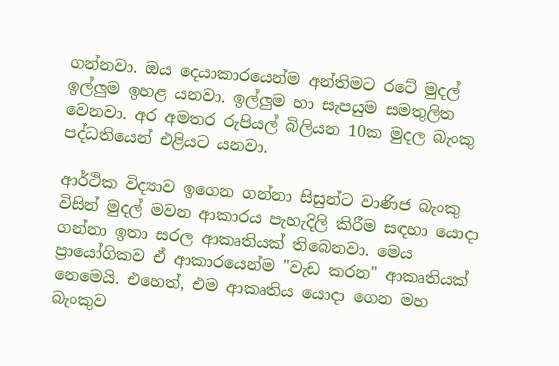ගන්නවා. ඔය දෙයාකාරයෙන්ම අන්තිමට රටේ මුදල් ඉල්ලුම ඉහළ යනවා. ඉල්ලුම හා සැපයුම සමතුලිත වෙනවා. අර අමතර රුපියල් බිලියන 10ක මුදල බැංකු පද්ධතියෙන් එළියට යනවා.

ආර්ථික විද්‍යාව ඉගෙන ගන්නා සිසුන්ට වාණිජ බැංකු විසින් මුදල් මවන ආකාරය පැහැදිලි කිරීම සඳහා යොදා ගන්නා ඉතා සරල ආකෘතියක් තිබෙනවා. මෙය ප්‍රායෝගිකව ඒ ආකාරයෙන්ම "වැඩ කරන" ආකෘතියක් නෙමෙයි. එහෙත්, එම ආකෘතිය යොදා ගෙන මහ බැංකුව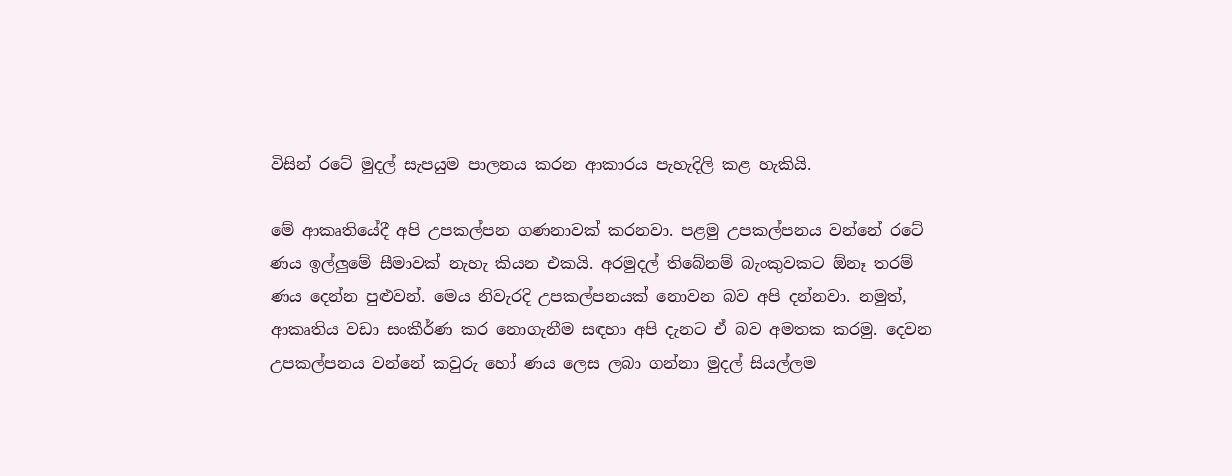විසින් රටේ මුදල් සැපයුම පාලනය කරන ආකාරය පැහැදිලි කළ හැකියි.

මේ ආකෘතියේදී අපි උපකල්පන ගණනාවක් කරනවා. පළමු උපකල්පනය වන්නේ රටේ ණය ඉල්ලුමේ සීමාවක් නැහැ කියන එකයි. අරමුදල් තිබේනම් බැංකුවකට ඕනෑ තරම් ණය දෙන්න පුළුවන්. මෙය නිවැරදි උපකල්පනයක් නොවන බව අපි දන්නවා. නමුත්, ආකෘතිය වඩා සංකීර්ණ කර නොගැනීම සඳහා අපි දැනට ඒ බව අමතක කරමු. දෙවන උපකල්පනය වන්නේ කවුරු හෝ ණය ලෙස ලබා ගන්නා මුදල් සියල්ලම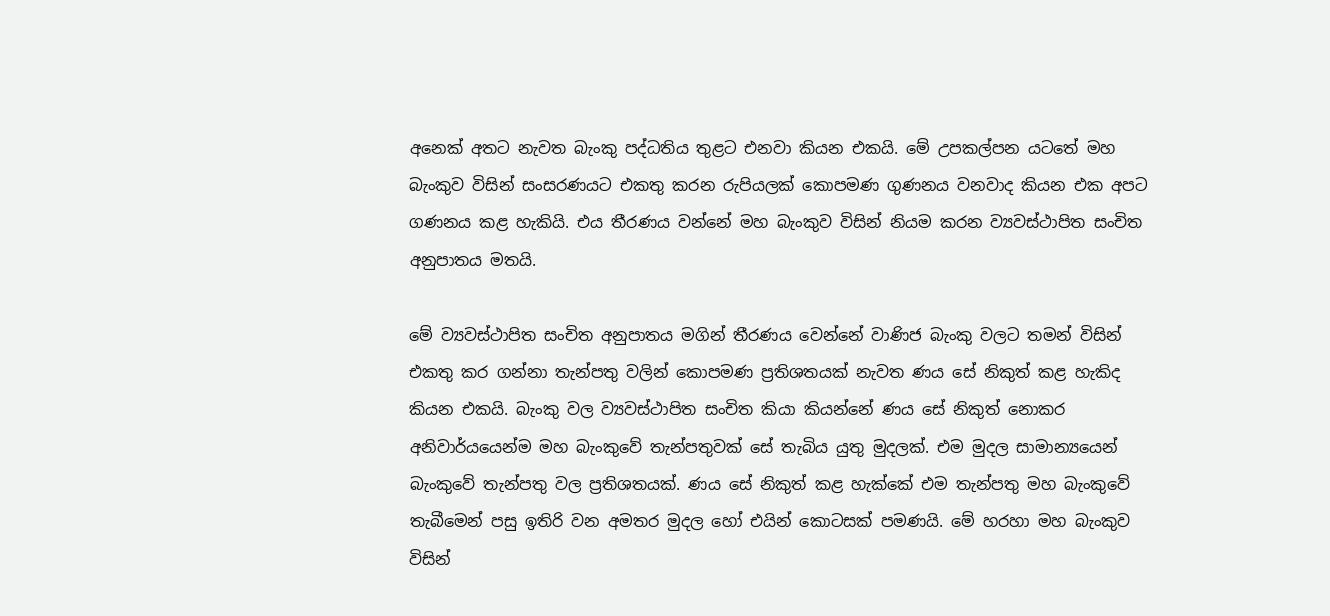අනෙක් අතට නැවත බැංකු පද්ධතිය තුළට එනවා කියන එකයි. මේ උපකල්පන යටතේ මහ බැංකුව විසින් සංසරණයට එකතු කරන රුපියලක් කොපමණ ගුණනය වනවාද කියන එක අප‍ට ගණනය කළ හැකියි. එය තීරණය වන්නේ මහ බැංකුව විසින් නියම කරන ව්‍යවස්ථාපිත සංචිත අනුපාතය මතයි.

මේ ව්‍යවස්ථාපිත සංචිත අනුපාතය මගින් තීරණය වෙන්නේ වාණිජ බැංකු වලට තමන් විසින් එකතු කර ගන්නා තැන්පතු වලින් කොපමණ ප්‍රතිශතයක් නැවත ණය සේ නිකුත් කළ හැකිද කියන එකයි. බැංකු වල ව්‍යවස්ථාපිත සංචිත කියා කියන්නේ ණය සේ නිකුත් නොකර අනිවාර්යයෙන්ම මහ බැංකුවේ තැන්පතුවක් සේ තැබිය යුතු මුදලක්. එම මුදල සාමාන්‍යයෙන් බැංකුවේ තැන්පතු වල ප්‍රතිශතයක්. ණය සේ නිකුත් කළ හැක්කේ එම තැන්පතු මහ බැංකුවේ තැබීමෙන් පසු ඉතිරි වන අමතර මුදල හෝ එයින් කොටසක් පමණයි. මේ හරහා මහ බැංකුව විසින්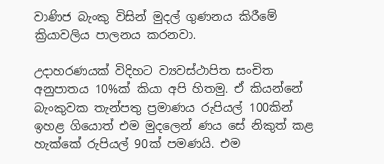වාණිජ බැංකු විසින් මුදල් ගුණනය කිරීමේ ක්‍රියාවලිය පාලනය කරනවා.

උදාහරණයක් විදිහට ව්‍යවස්ථාපිත සංචිත අනුපාතය 10%ක් කියා අපි හිතමු. ඒ කියන්නේ බැංකුවක තැන්පතු ප්‍රමාණය රුපියල් 100කින් ඉහළ ගියොත් එම මුදලෙන් ණය සේ නිකුත් කළ හැක්කේ රුපියල් 90ක් පමණයි. එම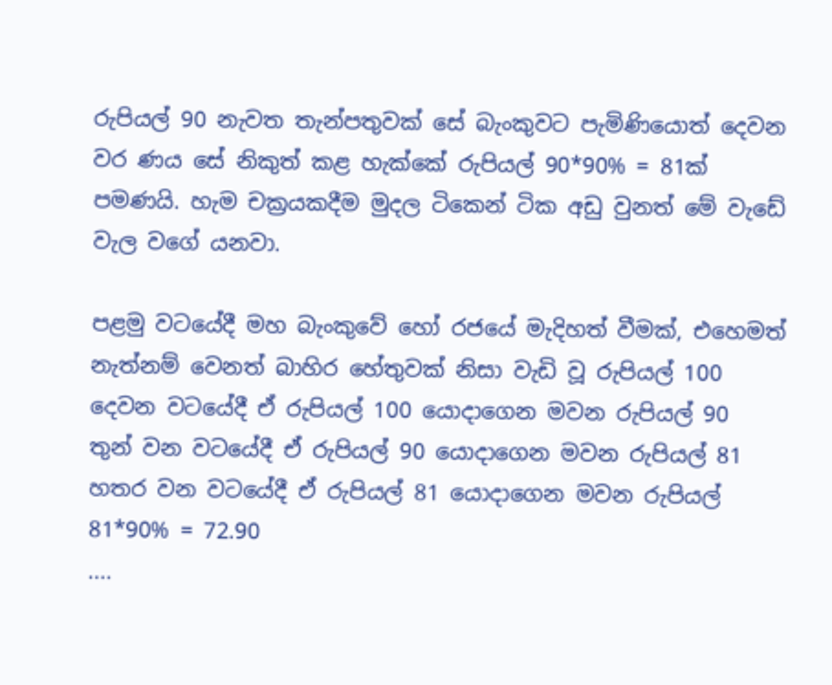රුපියල් 90 නැවත තැන්පතුවක් සේ බැංකුවට පැමිණියොත් දෙවන වර ණය සේ නිකුත් කළ හැක්කේ රුපියල් 90*90% = 81ක් පමණයි. හැම චක්‍රයකදීම මුදල ටිකෙන් ටික අඩු වුනත් මේ වැඩේ වැල වගේ යනවා.

පළමු වටයේදී මහ බැංකුවේ හෝ රජයේ මැදිහත් වීමක්, එහෙමත් නැත්නම් වෙනත් බාහිර හේතුවක් නිසා වැඩි වූ රුපියල් 100
දෙවන වටයේදී ඒ රුපියල් 100 යොදාගෙන මවන රුපියල් 90
තුන් වන වටයේදී ඒ රුපියල් 90 යොදාගෙන මවන රුපියල් 81
හතර වන වටයේදී ඒ රුපියල් 81 යොදාගෙන මවන රුපියල් 81*90% = 72.90
....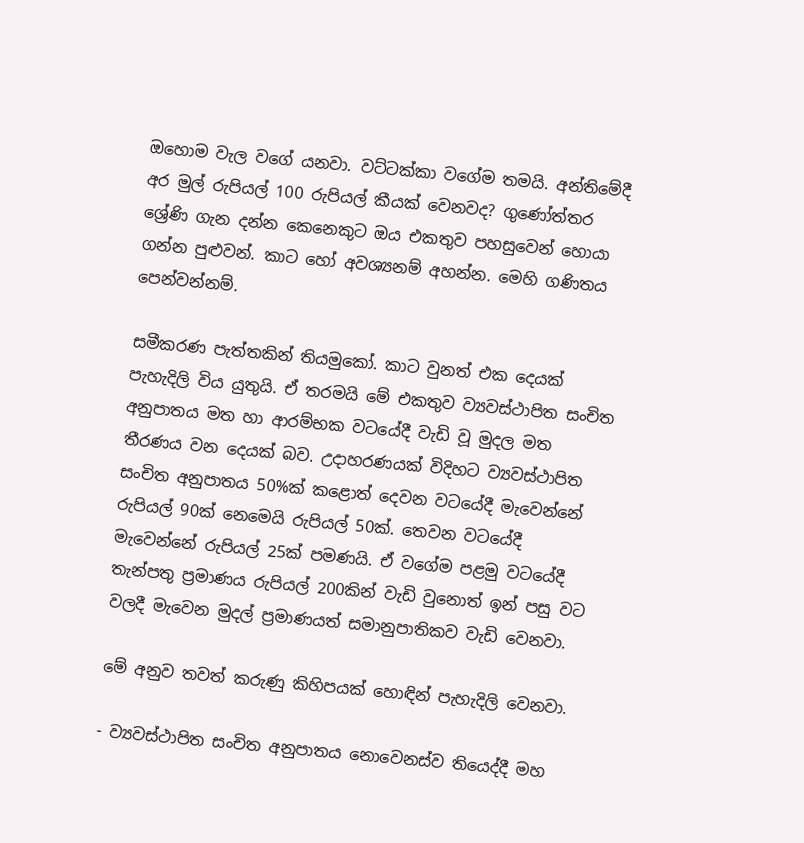ඔහොම වැල වගේ යනවා. වට්ටක්කා වගේම තමයි. අන්තිමේදී අර මුල් රුපියල් 100 රුපියල් කීයක් වෙනවද? ගුණෝත්තර ශ්‍රේණි ගැන දන්න කෙනෙකුට ඔය එකතුව පහසුවෙන් හොයා ගන්න පුළුවන්. කාට හෝ අවශ්‍යනම් අහන්න. මෙහි ගණිතය පෙන්වන්නම්.

සමීකරණ පැත්තකින් තියමුකෝ. කාට වුනත් එක දෙයක් පැහැදිලි විය යුතුයි. ඒ තරමයි මේ එකතුව ව්‍යවස්ථාපිත සංචිත අනුපාතය මත හා ආරම්භක වටයේදී වැඩි වූ මුදල මත තීරණය වන දෙයක් බව. උදාහරණයක් විදිහට ව්‍යවස්ථාපිත සංචිත අනුපාතය 50%ක් කළොත් දෙවන වටයේදී මැවෙන්නේ රුපියල් 90ක් නෙමෙයි රුපියල් 50ක්. තෙවන වටයේදී මැවෙන්නේ රුපියල් 25ක් පමණයි. ඒ වගේම පළමු වටයේදී තැන්පතු ප්‍රමාණය රුපියල් 200කින් වැඩි වුනොත් ඉන් පසු වට වලදී මැවෙන මුදල් ප්‍රමාණයත් සමානුපාතිකව වැඩි වෙනවා.

මේ අනුව තවත් කරුණු කිහිපයක් හොඳින් පැහැදිලි වෙනවා.

- ව්‍යවස්ථාපිත සංචිත අනුපාතය නොවෙනස්ව තියෙද්දී මහ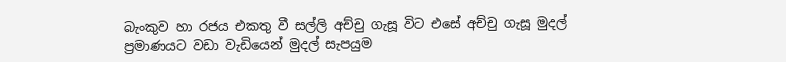බැංකුව හා රජය එකතු වී සල්ලි අච්චු ගැසූ විට එසේ අච්චු ගැසූ මුදල් ප්‍රමාණයට වඩා වැඩියෙන් මුදල් සැපයුම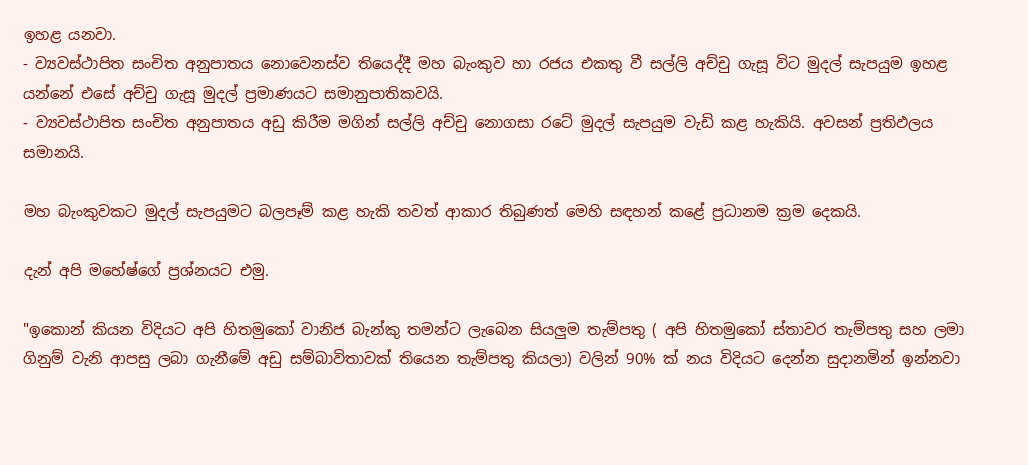ඉහළ යනවා.
- ව්‍යවස්ථාපිත සංචිත අනුපාතය නොවෙනස්ව තියෙද්දී මහ බැංකුව හා රජය එකතු වී සල්ලි අච්චු ගැසූ විට මුදල් සැපයුම ඉහළ යන්නේ එසේ අච්චු ගැසූ මුදල් ප්‍රමාණයට සමානුපාතිකවයි.
- ව්‍යවස්ථාපිත සංචිත අනුපාතය අඩු කිරීම මගින් සල්ලි අච්චු නොගසා රටේ මුදල් සැපයුම වැඩි කළ හැකියි. අවසන් ප්‍රතිඵලය සමානයි.

මහ බැංකුවකට මුදල් සැපයුමට බලපෑම් කළ හැකි තවත් ආකාර තිබුණත් මෙහි සඳහන් කළේ ප්‍රධානම ක්‍රම දෙකයි.

දැන් අපි මහේෂ්ගේ ප්‍රශ්නයට එමු.

"ඉකොන් කියන විදියට අපි හිතමුකෝ වානිජ බැන්කු තමන්ට ලැබෙන සියලුම තැම්පතු ( අපි හිතමුකෝ ස්තාවර තැම්පතු සහ ලමා ගිනුම් වැනි ආපසු ලබා ගැනීමේ අඩු සම්බාවිතාවක් තියෙන තැම්පතු කියලා) වලින් 90% ක් නය විදියට දෙන්න සුදානමින් ඉන්නවා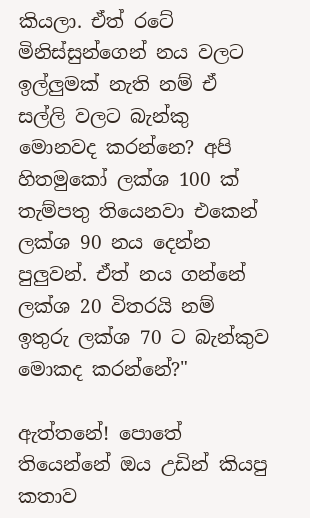කියලා. ඒත් රටේ මිනිස්සුන්ගෙන් නය වලට ඉල්ලුමක් නැති නම් ඒ සල්ලි වලට බැන්කු මොනවද කරන්නෙ? අපි හිතමුකෝ ලක්ශ 100 ක් තැම්පතු තියෙනවා එකෙන් ලක්ශ 90 නය දෙන්න පුලුවන්. ඒත් නය ගන්නේ ලක්ශ 20 විතරයි නම් ඉතුරු ලක්ශ 70 ට බැන්කුව මොකද කරන්නේ?"

ඇත්තනේ! පොතේ තියෙන්නේ ඔය උඩින් කියපු කතාව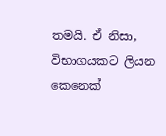තමයි. ඒ නිසා, විභාගයකට ලියන කෙනෙක්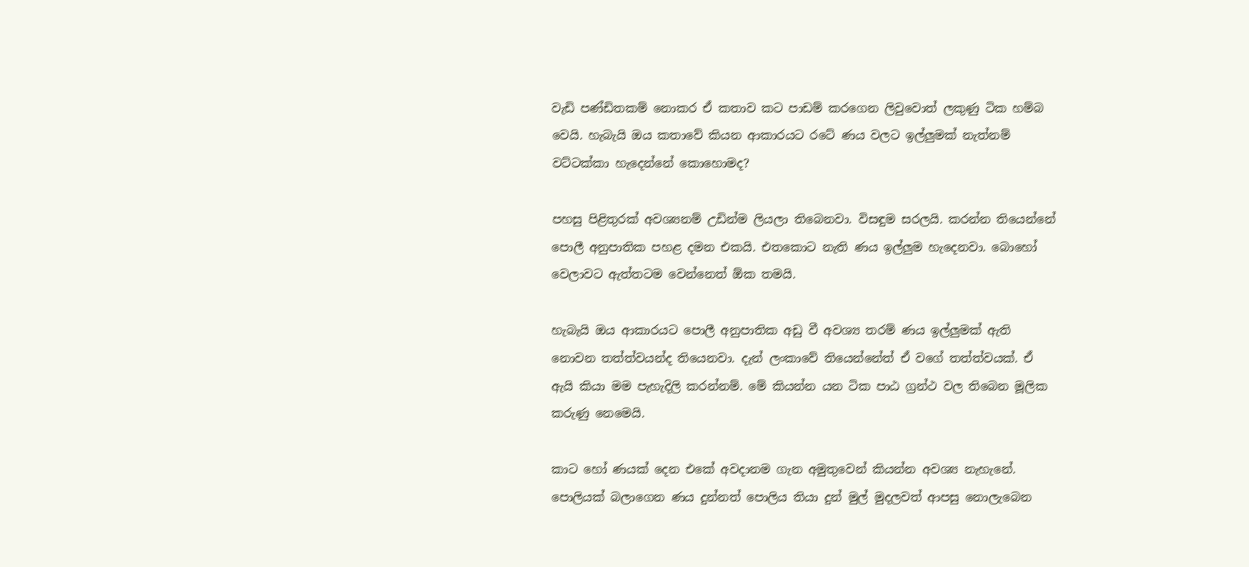වැඩි පණ්ඩිතකම් නොකර ඒ කතාව කට පාඩම් කරගෙන ලිවුවොත් ලකුණු ටික හම්බ වෙයි. හැබැයි ඔය කතාවේ කියන ආකාරයට රටේ ණය වලට ඉල්ලුමක් නැත්නම් වට්ටක්කා හැදෙන්නේ කොහොමද?

පහසු පිළිතුරක් අවශ්‍යනම් උඩින්ම ලියලා තිබෙනවා. විසඳුම සරලයි. කරන්න තියෙන්නේ පොලී අනුපාතික පහළ දමන එකයි. එතකොට නැති ණය ඉල්ලුම හැදෙනවා. බොහෝ වෙලාවට ඇත්තටම වෙන්නෙත් ඕක තමයි.

හැබැයි ඔය ආකාරයට පොලී අනුපාතික අඩු වී අවශ්‍ය තරම් ණය ඉල්ලුමක් ඇති නොවන තත්ත්වයන්ද තියෙනවා. දැන් ලංකාවේ තියෙන්නේත් ඒ වගේ තත්ත්වයක්. ඒ ඇයි කියා මම පැහැදිලි කරන්නම්. මේ කියන්න යන ටික පාඨ ග්‍රන්ථ වල තිබෙන මූලික කරුණු නෙමෙයි.

කාට හෝ ණයක් දෙන එකේ අවදානම ගැන අමුතුවෙන් කියන්න අවශ්‍ය නැහැනේ. පොලියක් බලාගෙන ණය දුන්නත් පොලිය තියා දුන් මුල් මුදලවත් ආපසු නොලැබෙන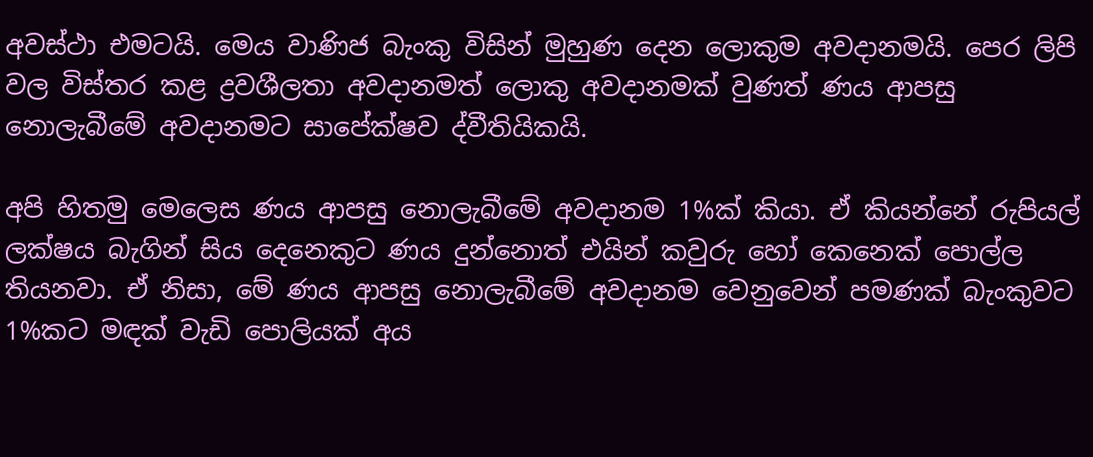අවස්ථා එමටයි. මෙය වාණිජ බැංකු විසින් මුහුණ දෙන ලොකුම අවදානමයි. පෙර ලිපි වල විස්තර කළ ද්‍රවශීලතා අවදානමත් ලොකු අවදානමක් වුණත් ණය ආපසු නොලැබීමේ අවදානමට සාපේක්ෂව ද්වීතියිකයි.

අපි හිතමු මෙලෙස ණය ආපසු නොලැබීමේ අවදානම 1%ක් කියා. ඒ කියන්නේ රුපියල් ලක්ෂය බැගින් සිය දෙනෙකුට ණය දුන්නොත් එයින් කවුරු හෝ කෙනෙක් පොල්ල තියනවා. ඒ නිසා, මේ ණය ආපසු නොලැබීමේ අවදානම වෙනුවෙන් පමණක් බැංකුවට 1%කට මඳක් වැඩි පොලියක් අය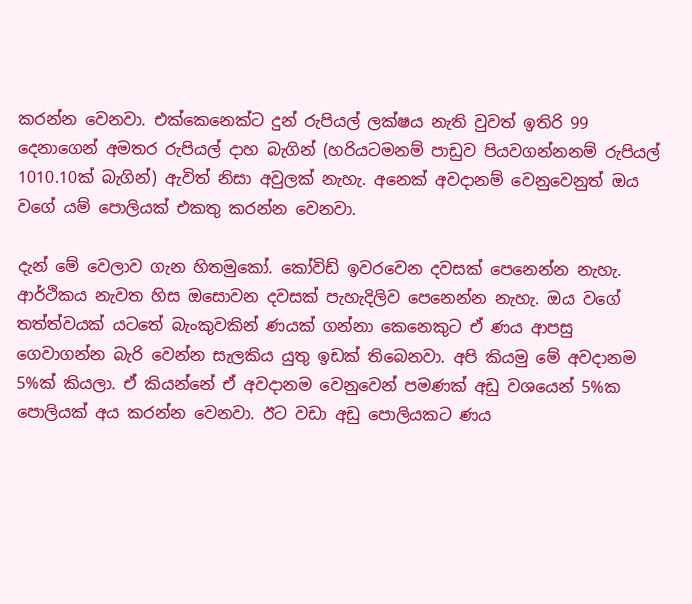කරන්න වෙනවා. එක්කෙනෙක්ට දුන් රුපියල් ලක්ෂය නැති වුවත් ඉතිරි 99 දෙනාගෙන් අමතර රුපියල් දාහ බැගින් (හරියටමනම් පාඩුව පියවගන්නනම් රුපියල් 1010.10ක් බැගින්) ඇවිත් නිසා අවුලක් නැහැ. අනෙක් අවදානම් වෙනුවෙනුත් ඔය වගේ යම් පොලියක් එකතු කරන්න වෙනවා.

දැන් මේ වෙලාව ගැන හිතමුකෝ. කෝවිඩ් ඉවරවෙන දවසක් පෙනෙන්න නැහැ. ආර්ථිකය නැවත හිස ඔසොවන දවසක් පැහැදිලිව පෙනෙන්න නැහැ. ඔය වගේ තත්ත්වයක් යටතේ බැංකුවකින් ණයක් ගන්නා කෙනෙකුට ඒ ණය ආපසු ගෙවාගන්න බැරි වෙන්න සැලකිය යුතු ඉඩක් තිබෙනවා. අපි කියමු මේ අවදානම 5%ක් කියලා. ඒ කියන්නේ ඒ අවදානම වෙනුවෙන් පමණක් අඩු වශයෙන් 5%ක පොලියක් අය කරන්න වෙනවා. ඊට වඩා අඩු පොලියකට ණය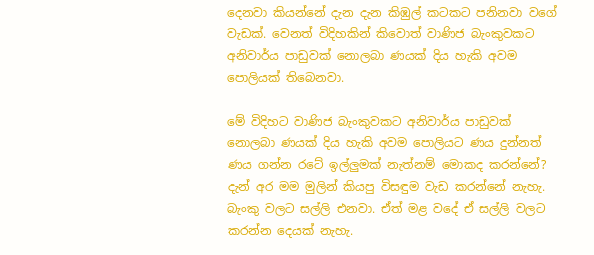දෙනවා කියන්නේ දැන දැන කිඹුල් කටකට පනිනවා වගේ වැඩක්. වෙනත් විදිහකින් කිවොත් වාණිජ බැංකුවකට අනිවාර්ය පාඩුවක් නොලබා ණයක් දිය හැකි අවම පොලියක් තිබෙනවා.

මේ විදිහට වාණිජ බැංකුවකට අනිවාර්ය පාඩුවක් නොලබා ණයක් දිය හැකි අවම පොලියට ණය දුන්නත් ණය ගන්න රටේ ඉල්ලුමක් නැත්නම් මොකද කරන්නේ? දැන් අර මම මුලින් කියපු විසඳුම වැඩ කරන්නේ නැහැ. බැංකු වලට සල්ලි එනවා. ඒත් මළ වදේ ඒ සල්ලි වලට කරන්න දෙයක් නැහැ.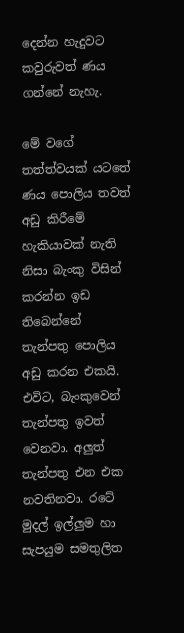දෙන්න හැදුවට කවුරුවත් ණය ගන්නේ නැහැ.

මේ වගේ තත්ත්වයක් යටතේ ණය පොලිය තවත් අඩු කිරීමේ හැකියාවක් නැති නිසා බැංකු විසින් කරන්න ඉඩ තිබෙන්නේ තැන්පතු පොලිය අඩු කරන එකයි. එවිට, බැංකුවෙන් තැන්පතු ඉවත් වෙනවා. අලුත් තැන්පතු එන එක නවතිනවා. රටේ මුදල් ඉල්ලුම හා සැපයුම සමතුලිත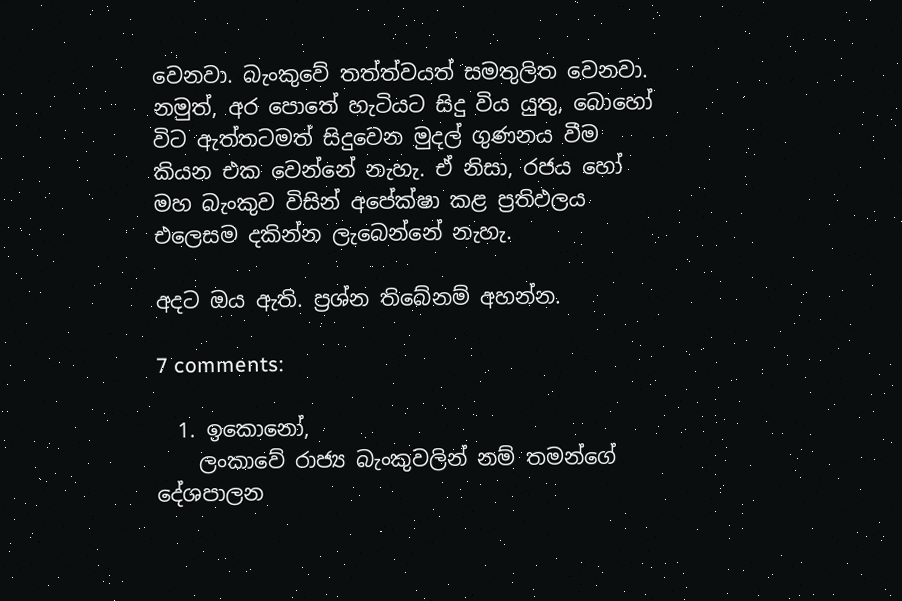වෙනවා. බැංකුවේ තත්ත්වයත් සමතුලිත වෙනවා. නමුත්, අර පොතේ හැටියට සිදු විය යුතු, බොහෝ විට ඇත්තටමත් සිදුවෙන මුදල් ගුණනය වීම කියන එක වෙන්නේ නැහැ. ඒ නිසා, රජය හෝ මහ බැංකුව විසින් අපේක්ෂා කළ ප්‍රතිඵලය එලෙසම දකින්න ලැබෙන්නේ නැහැ.

අදට ඔය ඇති. ප්‍රශ්න තිබේනම් අහන්න.

7 comments:

  1. ඉකොනෝ,
    ලංකාවේ රාජ්‍ය බැංකුවලින් නම් තමන්ගේ දේශපාලන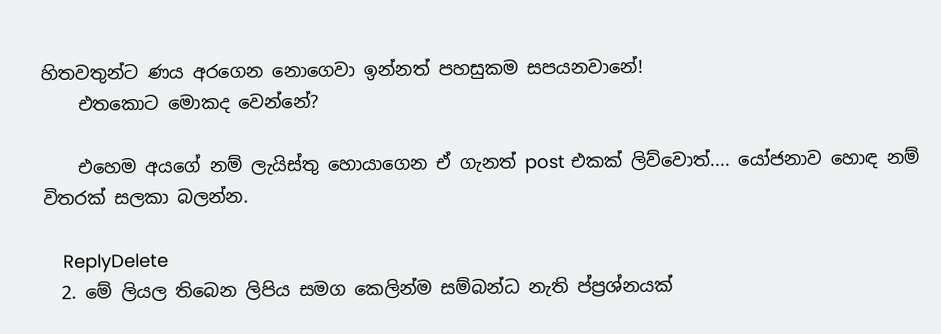හිතවතුන්ට ණය අරගෙන නොගෙවා ඉන්නත් පහසුකම සපයනවානේ!
    එතකොට මොකද වෙන්නේ?

    එහෙම අයගේ නම් ලැයිස්තු හොයාගෙන ඒ ගැනත් post එකක් ලිව්වොත්.... යෝජනාව හොඳ නම් විතරක් සලකා බලන්න.

    ReplyDelete
  2. මේ ලියල තිබෙන ලිපිය සමග කෙලින්ම සම්බන්ධ නැති ප්‍ප්‍රශ්නයක්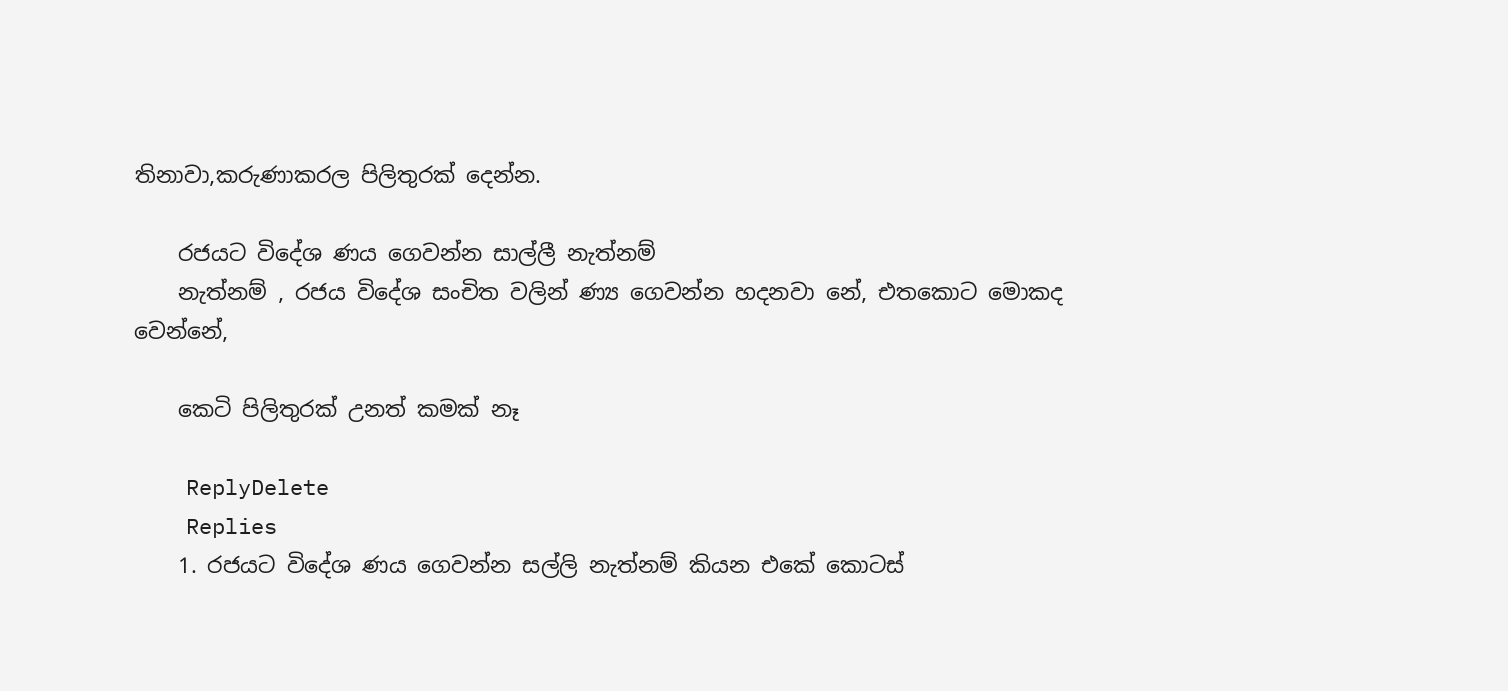තිනාවා,කරුණාකරල පිලිතුරක් දෙන්න.

    රජයට විදේශ ණය ගෙවන්න සාල්ලී නැත්නම්
    නැත්නම් , රජය විදේශ සංචිත වලින් ණ්‍ය ගෙවන්න හදනවා නේ, එතකොට මොකද වෙන්නේ,

    කෙටි පිලිතුරක් උනත් කමක් නෑ

    ReplyDelete
    Replies
    1. රජයට විදේශ ණය ගෙවන්න සල්ලි නැත්නම් කියන එකේ කොටස්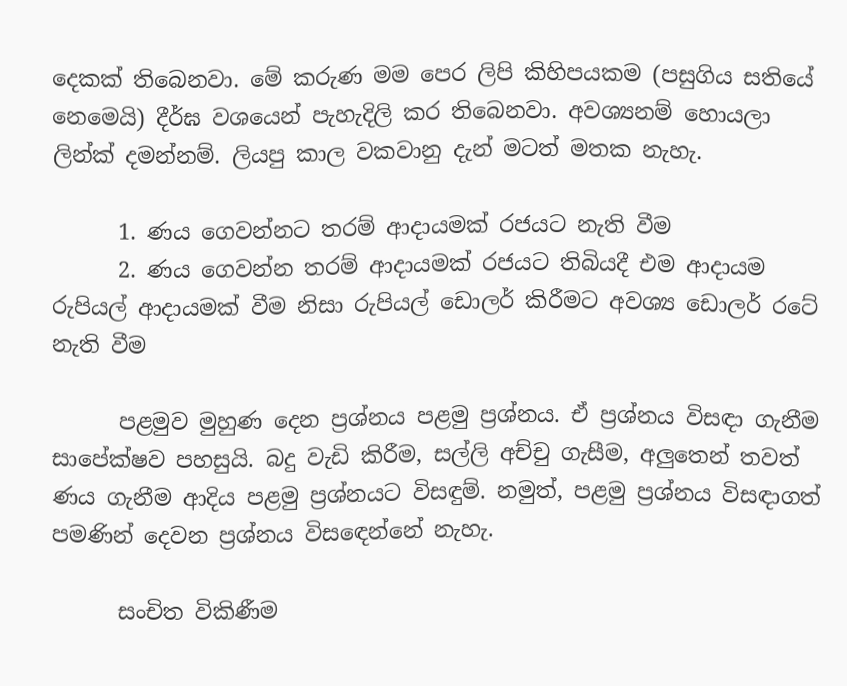දෙකක් තිබෙනවා. මේ කරුණ මම පෙර ලිපි කිහිපයකම (පසුගිය සතියේ නෙමෙයි) දීර්ඝ වශයෙන් පැහැදිලි කර තිබෙනවා. අවශ්‍යනම් හොයලා ලින්ක් දමන්නම්. ලියපු කාල වකවානු දැන් මටත් මතක නැහැ.

      1. ණය ගෙවන්නට තරම් ආදායමක් රජයට නැති වීම
      2. ණය ගෙවන්න තරම් ආදායමක් රජයට තිබියදී එම ආදායම රුපියල් ආදායමක් වීම නිසා රුපියල් ඩොලර් කිරීමට අවශ්‍ය ඩොලර් රටේ නැති වීම

      පළමුව මුහුණ දෙන ප්‍රශ්නය පළමු ප්‍රශ්නය. ඒ ප්‍රශ්නය විසඳා ගැනීම සාපේක්ෂව පහසුයි. බදු වැඩි කිරීම, සල්ලි අච්චු ගැසීම, අලුතෙන් තවත් ණය ගැනීම ආදිය පළමු ප්‍රශ්නයට විසඳුම්. නමුත්, පළමු ප්‍රශ්නය විසඳාගත් පමණින් දෙවන ප්‍රශ්නය විසඳෙන්නේ නැහැ.

      සංචිත විකිණීම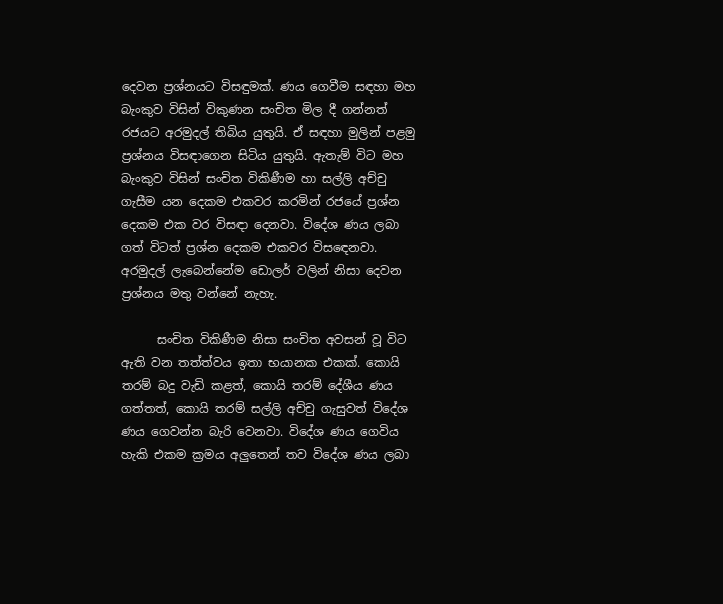දෙවන ප්‍රශ්නයට විසඳුමක්. ණය ගෙවීම සඳහා මහ බැංකුව විසින් විකුණන සංචිත මිල දී ගන්නත් රජයට අරමුදල් තිබිය යුතුයි. ඒ සඳහා මුලින් පළමු ප්‍රශ්නය විසඳාගෙන සිටිය යුතුයි. ඇතැම් විට මහ බැංකුව විසින් සංචිත විකිණීම හා සල්ලි අච්චු ගැසීම යන දෙකම එකවර කරමින් රජයේ ප්‍රශ්න දෙකම එක වර විසඳා දෙනවා. විදේශ ණය ලබා ගත් විටත් ප්‍රශ්න දෙකම එකවර විසඳෙනවා. අරමුදල් ලැබෙන්නේම ඩොලර් වලින් නිසා දෙවන ප්‍රශ්නය මතු වන්නේ නැහැ.

      සංචිත විකිණීම නිසා සංචිත අවසන් වූ විට ඇති වන තත්ත්වය ඉතා භයානක එකක්. කොයි තරම් බදු වැඩි කළත්, කොයි තරම් දේශීය ණය ගත්තත්, කොයි තරම් සල්ලි අච්චු ගැසුවත් විදේශ ණය ගෙවන්න බැරි වෙනවා. විදේශ ණය ගෙවිය හැකි එකම ක්‍රමය අලුතෙන් තව විදේශ ණය ලබා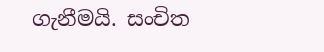ගැනීමයි. සංචිත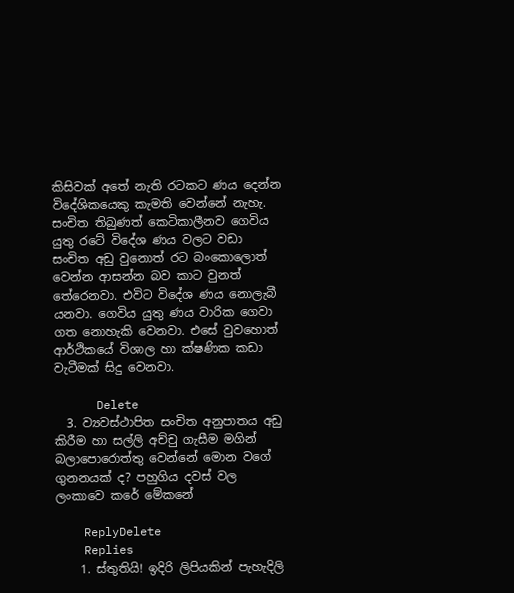කිසිවක් අතේ නැති රටකට ණය දෙන්න විදේශිකයෙකු කැමති වෙන්නේ නැහැ. සංචිත තිබුණත් කෙටිකාලීනව ගෙවිය යුතු රටේ විදේශ ණය වලට වඩා සංචිත අඩු වුනොත් රට බංකොලොත් වෙන්න ආසන්න බව කාට වුනත් තේරෙනවා. එවිට විදේශ ණය නොලැබී යනවා. ගෙවිය යුතු ණය වාරික ගෙවා ගත නොහැකි වෙනවා. එසේ වුවහොත් ආර්ථිකයේ විශාල හා ක්ෂණික කඩා වැටීමක් සිදු වෙනවා.

      Delete
  3. ව්‍යවස්ථාපිත සංචිත අනුපාතය අඩු කිරීම හා සල්ලි අච්චු ගැසීම මගින් බලාපොරොත්තු වෙන්නේ මොන වගේ ගුනනයක් ද? පහුගිය දවස් වල ලංකාවෙ කරේ මේකනේ

    ReplyDelete
    Replies
    1. ස්තුතියි! ඉදිරි ලිපියකින් පැහැදිලි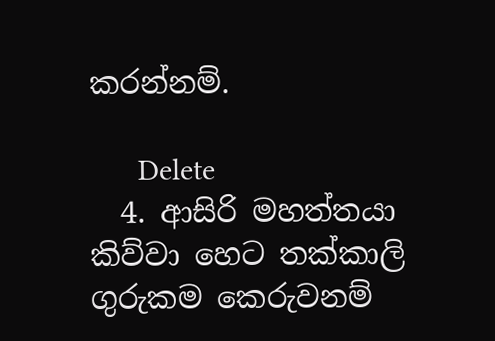කරන්නම්.

      Delete
  4. ආසිරි මහත්තයා කිව්වා හෙට තක්කාලි ගුරුකම කෙරුවනම්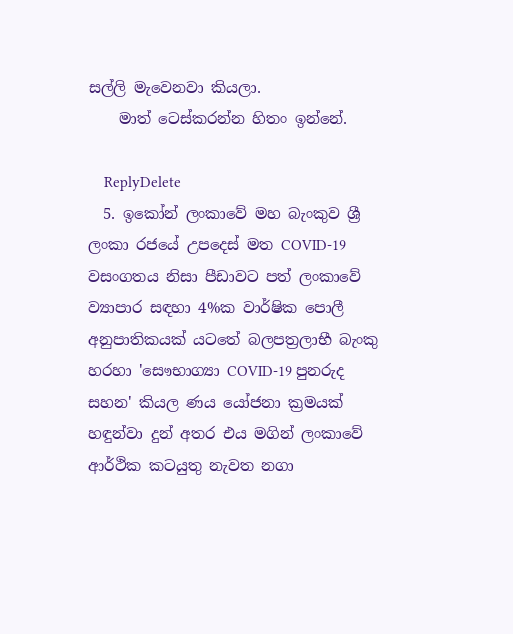සල්ලි මැවෙනවා කියලා.
    මාත් ටෙස්කරන්න හිතං ඉන්නේ.

    ReplyDelete
  5. ඉකෝන් ලංකාවේ මහ බැංකුව ශ්‍රී ලංකා රජයේ උපදෙස් මත COVID-19 වසංගතය නිසා පීඩාවට පත් ලංකාවේ ව්‍යාපාර සඳහා 4%ක වාර්ෂික පොලී අනුපාතිකයක් යටතේ බලපත්‍රලාභී බැංකු හරහා 'සෞභාග්‍යා COVID-19 පුනරුද සහන' කියල ණය යෝජනා ක්‍රමයක් හඳුන්වා දුන් අතර එය මගින් ලංකාවේ ආර්ථික කටයුතු නැවත නගා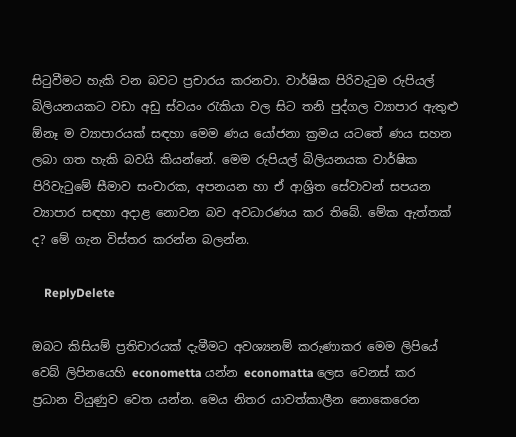සිටුවීමට හැකි වන බවට ප්‍රචාරය කරනවා. වාර්ෂික පිරිවැටුම රුපියල් බිලියනයකට වඩා අඩු ස්වයං රැකියා වල සිට තනි පුද්ගල ව්‍යාපාර ඇතුළු ඕනෑ ම ව්‍යාපාරයක් සඳහා මෙම ණය යෝජනා ක්‍රමය යටතේ ණය සහන ලබා ගත හැකි බවයි කියන්නේ. මෙම රුපියල් බිලියනයක වාර්ෂික පිරිවැටුමේ සීමාව සංචාරක, අපනයන හා ඒ ආශ්‍රිත සේවාවන් සපයන ව්‍යාපාර සඳහා අදාළ නොවන බව අවධාරණය කර තිබේ. මේක ඇත්තක් ද? මේ ගැන විස්තර කරන්න බලන්න.

    ReplyDelete

ඔබට කිසියම් ප්‍රතිචාරයක් දැමීමට අවශ්‍යනම් කරුණාකර මෙම ලිපියේ වෙබ් ලිපිනයෙහි econometta යන්න economatta ලෙස වෙනස් කර ප්‍රධාන වියුණුව වෙත යන්න. මෙය නිතර යාවත්කාලීන නොකෙරෙන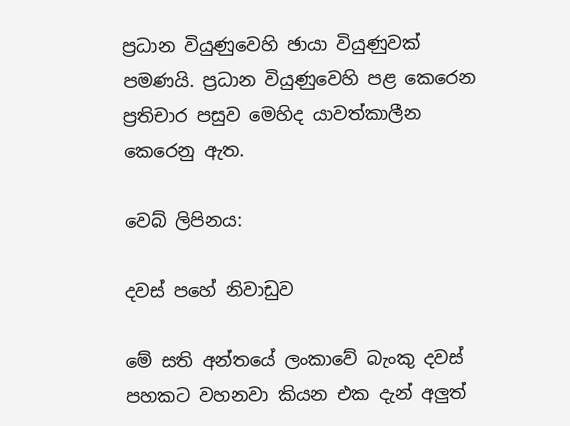ප්‍රධාන වියුණුවෙහි ඡායා වියුණුවක් පමණයි. ප්‍රධාන වියුණුවෙහි පළ කෙරෙන ප්‍රතිචාර පසුව මෙහිද යාවත්කාලීන කෙරෙනු ඇත.

වෙබ් ලිපිනය:

දවස් පහේ නිවාඩුව

මේ සති අන්තයේ ලංකාවේ බැංකු දවස් පහකට වහනවා කියන එක දැන් අලුත්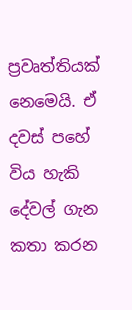ප්‍රවෘත්තියක් නෙමෙයි. ඒ දවස් පහේ විය හැකි දේවල් ගැන කතා කරන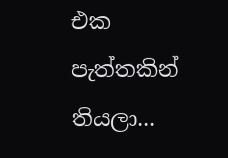එක පැත්තකින් තියලා...